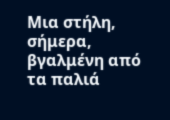Μια στήλη, σήμερα, βγαλμένη από τα παλιά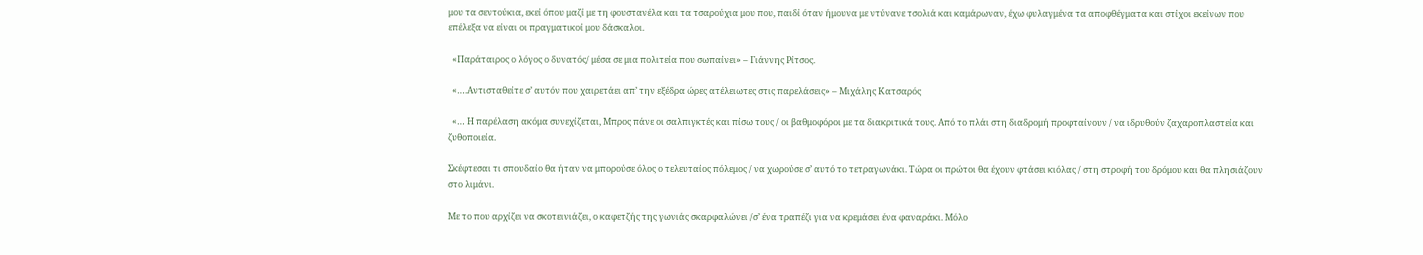μου τα σεντούκια, εκεί όπου μαζί με τη φουστανέλα και τα τσαρούχια μου που, παιδί όταν ήμουνα με ντύνανε τσολιά και καμάρωναν, έχω φυλαγμένα τα αποφθέγματα και στίχοι εκείνων που επέλεξα να είναι οι πραγματικοί μου δάσκαλοι.

  «Παράταιρος ο λόγος ο δυνατός/ μέσα σε μια πολιτεία που σωπαίνει» – Γιάννης Ρίτσος.

  «….Αντισταθείτε σ’ αυτόν που χαιρετάει απ’ την εξέδρα ώρες ατέλειωτες στις παρελάσεις» – Μιχάλης Κατσαρός

  «… Η παρέλαση ακόμα συνεχίζεται, Μπρος πάνε οι σαλπιγκτές και πίσω τους / οι βαθμοφόροι με τα διακριτικά τους. Από το πλάι στη διαδρομή προφταίνουν / να ιδρυθούν ζαχαροπλαστεία και ζυθοποιεία.

Σκέφτεσαι τι σπουδαίο θα ήταν να μπορούσε όλος ο τελευταίος πόλεμος / να χωρούσε σ’ αυτό το τετραγωνάκι. Τώρα οι πρώτοι θα έχουν φτάσει κιόλας / στη στροφή του δρόμου και θα πλησιάζουν στο λιμάνι.

Με το που αρχίζει να σκοτεινιάζει, ο καφετζής της γωνιάς σκαρφαλώνει /σ’ ένα τραπέζι για να κρεμάσει ένα φαναράκι. Μόλο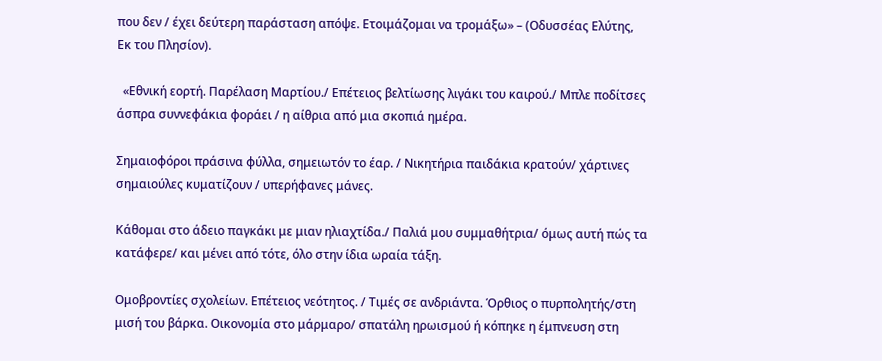που δεν / έχει δεύτερη παράσταση απόψε. Ετοιμάζομαι να τρομάξω» – (Οδυσσέας Ελύτης, Εκ του Πλησίον).

  «Εθνική εορτή. Παρέλαση Μαρτίου./ Επέτειος βελτίωσης λιγάκι του καιρού./ Μπλε ποδίτσες άσπρα συννεφάκια φοράει / η αίθρια από μια σκοπιά ημέρα.

Σημαιοφόροι πράσινα φύλλα, σημειωτόν το έαρ. / Νικητήρια παιδάκια κρατούν/ χάρτινες σημαιούλες κυματίζουν / υπερήφανες μάνες.

Κάθομαι στο άδειο παγκάκι με μιαν ηλιαχτίδα./ Παλιά μου συμμαθήτρια/ όμως αυτή πώς τα κατάφερε/ και μένει από τότε, όλο στην ίδια ωραία τάξη.

Ομοβροντίες σχολείων. Επέτειος νεότητος. / Τιμές σε ανδριάντα. Όρθιος ο πυρπολητής/στη μισή του βάρκα. Οικονομία στο μάρμαρο/ σπατάλη ηρωισμού ή κόπηκε η έμπνευση στη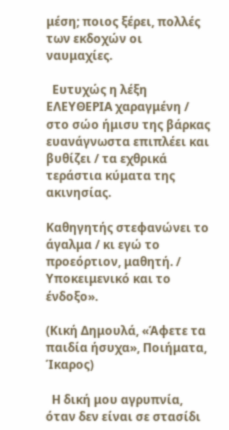μέση; ποιος ξέρει, πολλές των εκδοχών οι ναυμαχίες.

  Ευτυχώς η λέξη ΕΛΕΥΘΕΡΙΑ χαραγμένη / στο σώο ήμισυ της βάρκας ευανάγνωστα επιπλέει και βυθίζει / τα εχθρικά τεράστια κύματα της ακινησίας.

Καθηγητής στεφανώνει το άγαλμα / κι εγώ το προεόρτιον, μαθητή. / Υποκειμενικό και το ένδοξο».

(Κική Δημουλά, «Άφετε τα παιδία ήσυχα», Ποιήματα, Ίκαρος)

  Η δική μου αγρυπνία, όταν δεν είναι σε στασίδι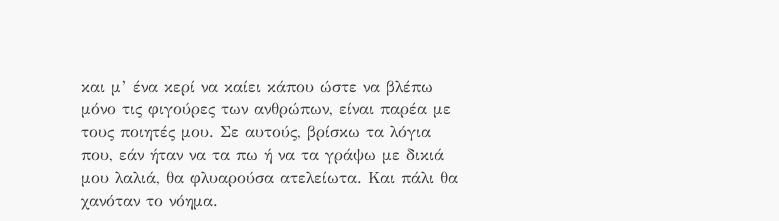και μ’ ένα κερί να καίει κάπου ώστε να βλέπω μόνο τις φιγούρες των ανθρώπων, είναι παρέα με τους ποιητές μου. Σε αυτούς, βρίσκω τα λόγια που, εάν ήταν να τα πω ή να τα γράψω με δικιά μου λαλιά, θα φλυαρούσα ατελείωτα. Και πάλι θα χανόταν το νόημα.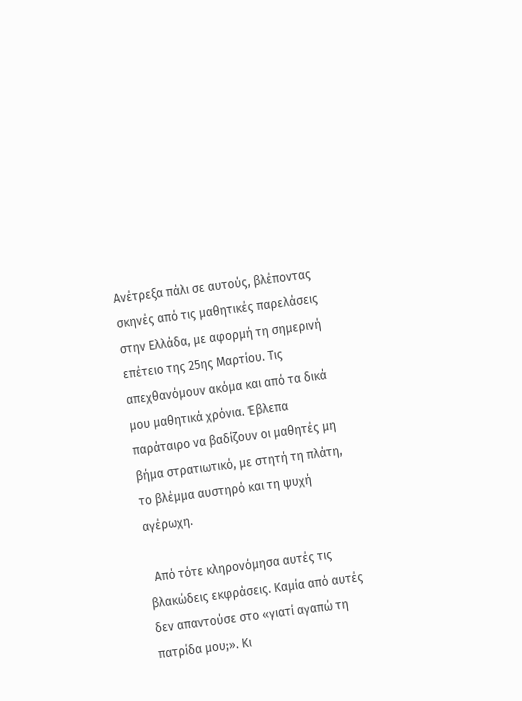Ανέτρεξα πάλι σε αυτούς, βλέποντας σκηνές από τις μαθητικές παρελάσεις στην Ελλάδα, με αφορμή τη σημερινή επέτειο της 25ης Μαρτίου. Τις απεχθανόμουν ακόμα και από τα δικά μου μαθητικά χρόνια. Έβλεπα παράταιρο να βαδίζουν οι μαθητές μη βήμα στρατιωτικό, με στητή τη πλάτη, το βλέμμα αυστηρό και τη ψυχή αγέρωχη.

  Από τότε κληρονόμησα αυτές τις βλακώδεις εκφράσεις. Καμία από αυτές δεν απαντούσε στο «γιατί αγαπώ τη πατρίδα μου;». Κι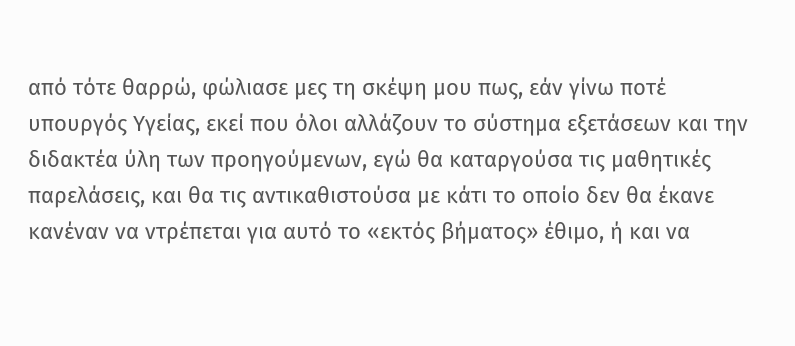από τότε θαρρώ, φώλιασε μες τη σκέψη μου πως, εάν γίνω ποτέ υπουργός Υγείας, εκεί που όλοι αλλάζουν το σύστημα εξετάσεων και την διδακτέα ύλη των προηγούμενων, εγώ θα καταργούσα τις μαθητικές παρελάσεις, και θα τις αντικαθιστούσα με κάτι το οποίο δεν θα έκανε κανέναν να ντρέπεται για αυτό το «εκτός βήματος» έθιμο, ή και να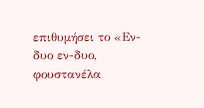επιθυμήσει το «Εν-δυο εν-δυο, φουστανέλα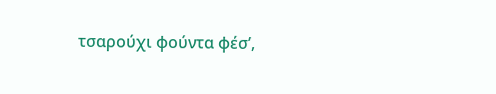τσαρούχι φούντα φέσ’,